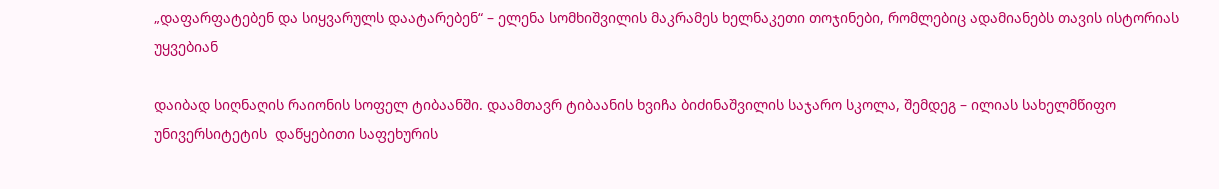„დაფარფატებენ და სიყვარულს დაატარებენ“ – ელენა სომხიშვილის მაკრამეს ხელნაკეთი თოჯინები, რომლებიც ადამიანებს თავის ისტორიას უყვებიან

დაიბად სიღნაღის რაიონის სოფელ ტიბაანში. დაამთავრ ტიბაანის ხვიჩა ბიძინაშვილის საჯარო სკოლა, შემდეგ – ილიას სახელმწიფო უნივერსიტეტის  დაწყებითი საფეხურის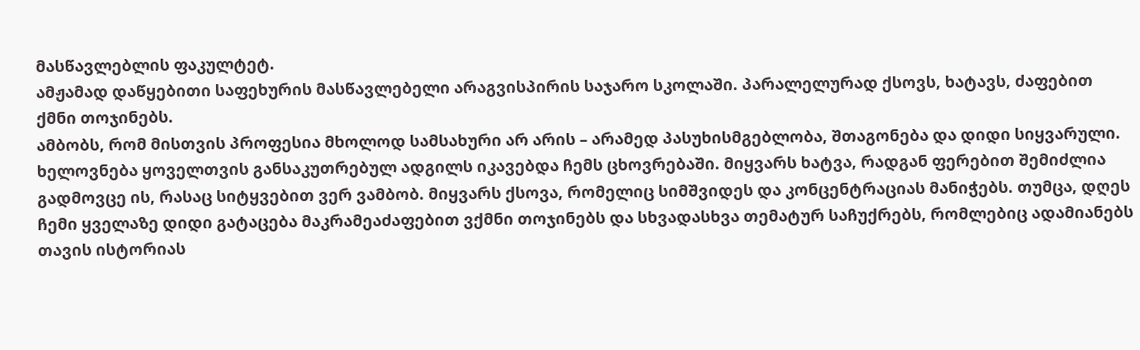მასწავლებლის ფაკულტეტ.
ამჟამად დაწყებითი საფეხურის მასწავლებელი არაგვისპირის საჯარო სკოლაში. პარალელურად ქსოვს, ხატავს, ძაფებით ქმნი თოჯინებს.
ამბობს, რომ მისთვის პროფესია მხოლოდ სამსახური არ არის – არამედ პასუხისმგებლობა, შთაგონება და დიდი სიყვარული.
ხელოვნება ყოველთვის განსაკუთრებულ ადგილს იკავებდა ჩემს ცხოვრებაში. მიყვარს ხატვა, რადგან ფერებით შემიძლია გადმოვცე ის, რასაც სიტყვებით ვერ ვამბობ. მიყვარს ქსოვა, რომელიც სიმშვიდეს და კონცენტრაციას მანიჭებს. თუმცა, დღეს ჩემი ყველაზე დიდი გატაცება მაკრამეაძაფებით ვქმნი თოჯინებს და სხვადასხვა თემატურ საჩუქრებს, რომლებიც ადამიანებს თავის ისტორიას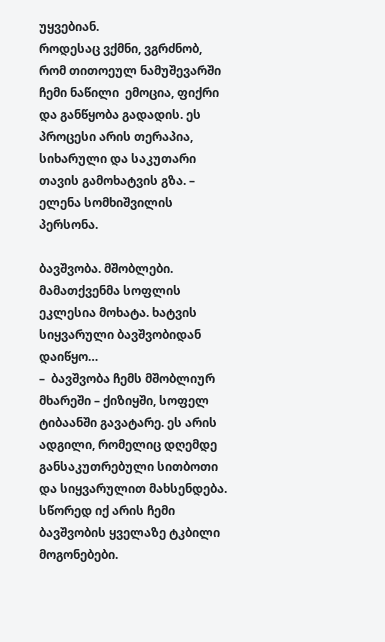უყვებიან.
როდესაც ვქმნი, ვგრძნობ, რომ თითოეულ ნამუშევარში ჩემი ნაწილი  ემოცია, ფიქრი და განწყობა გადადის. ეს პროცესი არის თერაპია, სიხარული და საკუთარი თავის გამოხატვის გზა. – ელენა სომხიშვილის პერსონა.

ბავშვობა. მშობლები. მამათქვენმა სოფლის ეკლესია მოხატა. ხატვის სიყვარული ბავშვობიდან დაიწყო…
–  ბავშვობა ჩემს მშობლიურ მხარეში – ქიზიყში, სოფელ ტიბაანში გავატარე. ეს არის ადგილი, რომელიც დღემდე განსაკუთრებული სითბოთი და სიყვარულით მახსენდება. სწორედ იქ არის ჩემი ბავშვობის ყველაზე ტკბილი მოგონებები.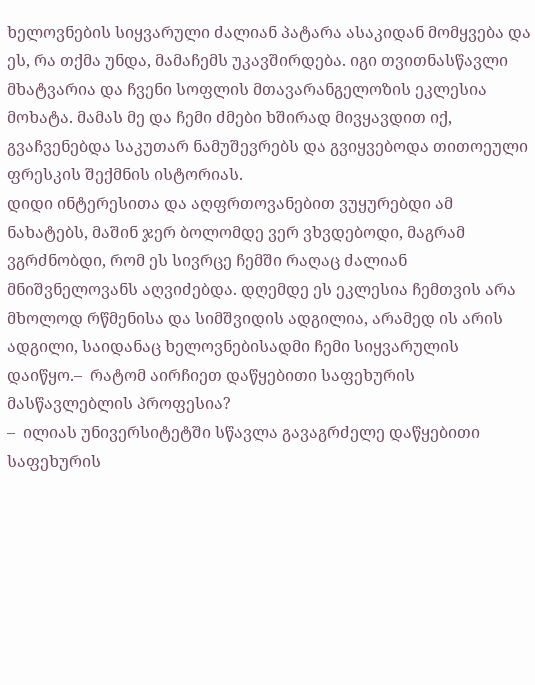ხელოვნების სიყვარული ძალიან პატარა ასაკიდან მომყვება და ეს, რა თქმა უნდა, მამაჩემს უკავშირდება. იგი თვითნასწავლი მხატვარია და ჩვენი სოფლის მთავარანგელოზის ეკლესია  მოხატა. მამას მე და ჩემი ძმები ხშირად მივყავდით იქ, გვაჩვენებდა საკუთარ ნამუშევრებს და გვიყვებოდა თითოეული ფრესკის შექმნის ისტორიას.
დიდი ინტერესითა და აღფრთოვანებით ვუყურებდი ამ ნახატებს, მაშინ ჯერ ბოლომდე ვერ ვხვდებოდი, მაგრამ ვგრძნობდი, რომ ეს სივრცე ჩემში რაღაც ძალიან მნიშვნელოვანს აღვიძებდა. დღემდე ეს ეკლესია ჩემთვის არა მხოლოდ რწმენისა და სიმშვიდის ადგილია, არამედ ის არის ადგილი, საიდანაც ხელოვნებისადმი ჩემი სიყვარულის დაიწყო.–  რატომ აირჩიეთ დაწყებითი საფეხურის მასწავლებლის პროფესია?
–  ილიას უნივერსიტეტში სწავლა გავაგრძელე დაწყებითი საფეხურის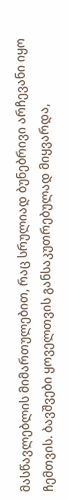მასწავლებლის მიმართულებით, რაც სრულიად ბუნებრივი არჩევანი იყო ჩემთვის. ბავშვები ყოველთვის განსაკუთრებულად მიყვარდა,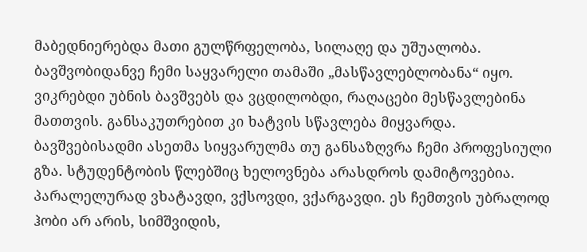მაბედნიერებდა მათი გულწრფელობა, სილაღე და უშუალობა. ბავშვობიდანვე ჩემი საყვარელი თამაში „მასწავლებლობანა“ იყო. ვიკრებდი უბნის ბავშვებს და ვცდილობდი, რაღაცები მესწავლებინა მათთვის. განსაკუთრებით კი ხატვის სწავლება მიყვარდა. ბავშვებისადმი ასეთმა სიყვარულმა თუ განსაზღვრა ჩემი პროფესიული გზა. სტუდენტობის წლებშიც ხელოვნება არასდროს დამიტოვებია.
პარალელურად ვხატავდი, ვქსოვდი, ვქარგავდი. ეს ჩემთვის უბრალოდ ჰობი არ არის, სიმშვიდის,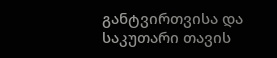განტვირთვისა და საკუთარი თავის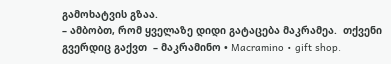გამოხატვის გზაა.
– ამბობთ, რომ ყველაზე დიდი გატაცება მაკრამეა.  თქვენი გვერდიც გაქვთ  – მაკრამინო • Macramino • gift shop.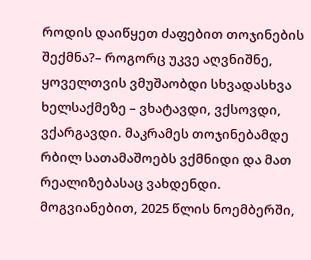როდის დაიწყეთ ძაფებით თოჯინების შექმნა?– როგორც უკვე აღვნიშნე, ყოველთვის ვმუშაობდი სხვადასხვა ხელსაქმეზე – ვხატავდი, ვქსოვდი, ვქარგავდი. მაკრამეს თოჯინებამდე რბილ სათამაშოებს ვქმნიდი და მათ რეალიზებასაც ვახდენდი. მოგვიანებით, 2025 წლის ნოემბერში,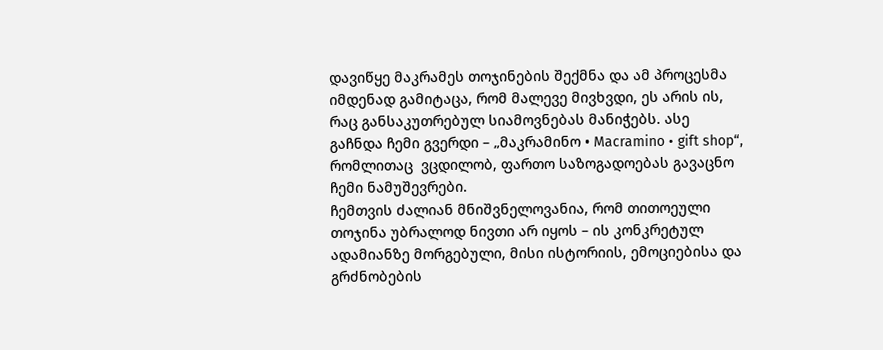დავიწყე მაკრამეს თოჯინების შექმნა და ამ პროცესმა იმდენად გამიტაცა, რომ მალევე მივხვდი, ეს არის ის, რაც განსაკუთრებულ სიამოვნებას მანიჭებს. ასე გაჩნდა ჩემი გვერდი – „მაკრამინო • Macramino • gift shop“, რომლითაც  ვცდილობ, ფართო საზოგადოებას გავაცნო ჩემი ნამუშევრები.
ჩემთვის ძალიან მნიშვნელოვანია, რომ თითოეული თოჯინა უბრალოდ ნივთი არ იყოს – ის კონკრეტულ ადამიანზე მორგებული, მისი ისტორიის, ემოციებისა და გრძნობების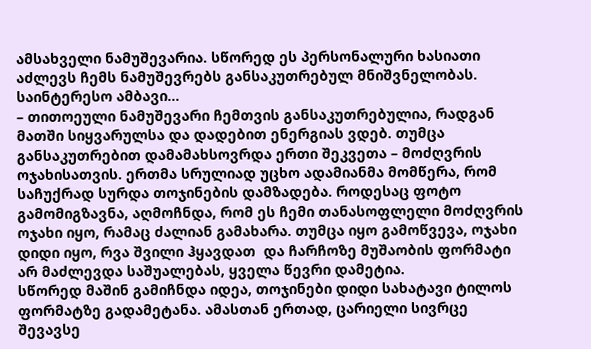ამსახველი ნამუშევარია. სწორედ ეს პერსონალური ხასიათი აძლევს ჩემს ნამუშევრებს განსაკუთრებულ მნიშვნელობას.
საინტერესო ამბავი…
– თითოეული ნამუშევარი ჩემთვის განსაკუთრებულია, რადგან მათში სიყვარულსა და დადებით ენერგიას ვდებ. თუმცა განსაკუთრებით დამამახსოვრდა ერთი შეკვეთა – მოძღვრის ოჯახისათვის. ერთმა სრულიად უცხო ადამიანმა მომწერა, რომ საჩუქრად სურდა თოჯინების დამზადება. როდესაც ფოტო გამომიგზავნა, აღმოჩნდა, რომ ეს ჩემი თანასოფლელი მოძღვრის ოჯახი იყო, რამაც ძალიან გამახარა. თუმცა იყო გამოწვევა, ოჯახი დიდი იყო, რვა შვილი ჰყავდათ  და ჩარჩოზე მუშაობის ფორმატი არ მაძლევდა საშუალებას, ყველა წევრი დამეტია.
სწორედ მაშინ გამიჩნდა იდეა, თოჯინები დიდი სახატავი ტილოს ფორმატზე გადამეტანა. ამასთან ერთად, ცარიელი სივრცე შევავსე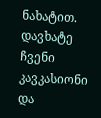ნახატით. დავხატე ჩვენი კავკასიონი და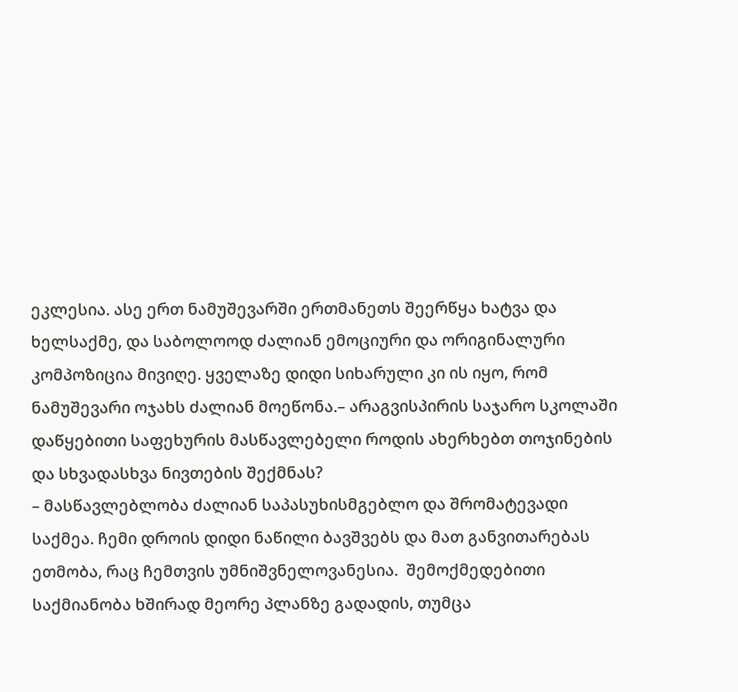ეკლესია. ასე ერთ ნამუშევარში ერთმანეთს შეერწყა ხატვა და ხელსაქმე, და საბოლოოდ ძალიან ემოციური და ორიგინალური კომპოზიცია მივიღე. ყველაზე დიდი სიხარული კი ის იყო, რომ ნამუშევარი ოჯახს ძალიან მოეწონა.– არაგვისპირის საჯარო სკოლაში დაწყებითი საფეხურის მასწავლებელი როდის ახერხებთ თოჯინების და სხვადასხვა ნივთების შექმნას?
– მასწავლებლობა ძალიან საპასუხისმგებლო და შრომატევადი საქმეა. ჩემი დროის დიდი ნაწილი ბავშვებს და მათ განვითარებას ეთმობა, რაც ჩემთვის უმნიშვნელოვანესია.  შემოქმედებითი საქმიანობა ხშირად მეორე პლანზე გადადის, თუმცა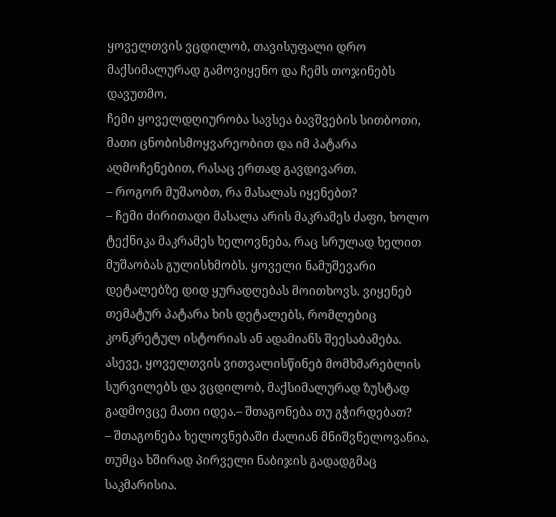ყოველთვის ვცდილობ, თავისუფალი დრო მაქსიმალურად გამოვიყენო და ჩემს თოჯინებს დავუთმო.
ჩემი ყოველდღიურობა სავსეა ბავშვების სითბოთი, მათი ცნობისმოყვარეობით და იმ პატარა აღმოჩენებით, რასაც ერთად გავდივართ.
– როგორ მუშაობთ, რა მასალას იყენებთ?
– ჩემი ძირითადი მასალა არის მაკრამეს ძაფი, ხოლო ტექნიკა მაკრამეს ხელოვნება, რაც სრულად ხელით მუშაობას გულისხმობს. ყოველი ნამუშევარი დეტალებზე დიდ ყურადღებას მოითხოვს. ვიყენებ თემატურ პატარა ხის დეტალებს, რომლებიც კონკრეტულ ისტორიას ან ადამიანს შეესაბამება. ასევე, ყოველთვის ვითვალისწინებ მომხმარებლის სურვილებს და ვცდილობ, მაქსიმალურად ზუსტად გადმოვცე მათი იდეა.– შთაგონება თუ გჭირდებათ?
– შთაგონება ხელოვნებაში ძალიან მნიშვნელოვანია, თუმცა ხშირად პირველი ნაბიჯის გადადგმაც საკმარისია.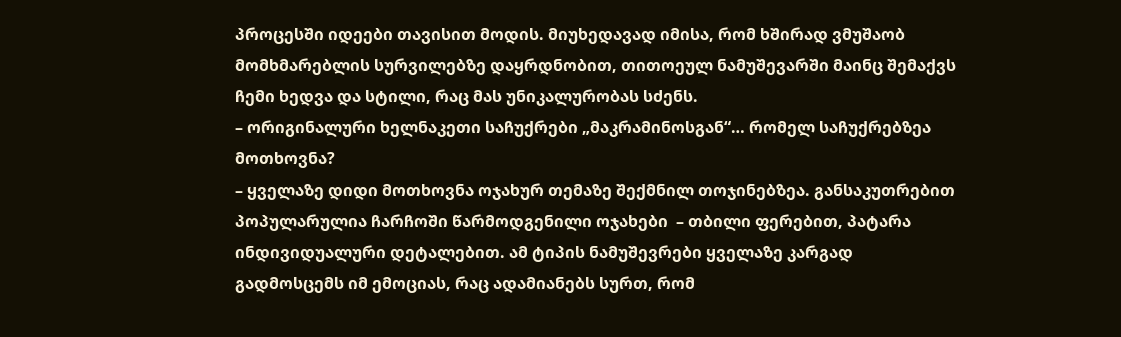პროცესში იდეები თავისით მოდის. მიუხედავად იმისა, რომ ხშირად ვმუშაობ მომხმარებლის სურვილებზე დაყრდნობით, თითოეულ ნამუშევარში მაინც შემაქვს ჩემი ხედვა და სტილი, რაც მას უნიკალურობას სძენს.
– ორიგინალური ხელნაკეთი საჩუქრები „მაკრამინოსგან“… რომელ საჩუქრებზეა მოთხოვნა?
– ყველაზე დიდი მოთხოვნა ოჯახურ თემაზე შექმნილ თოჯინებზეა. განსაკუთრებით პოპულარულია ჩარჩოში წარმოდგენილი ოჯახები  – თბილი ფერებით, პატარა ინდივიდუალური დეტალებით. ამ ტიპის ნამუშევრები ყველაზე კარგად გადმოსცემს იმ ემოციას, რაც ადამიანებს სურთ, რომ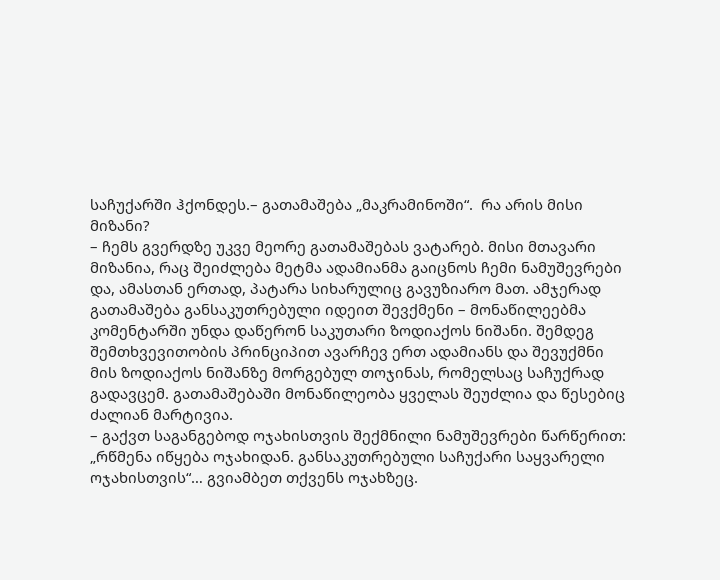საჩუქარში ჰქონდეს.– გათამაშება „მაკრამინოში“.  რა არის მისი მიზანი?
– ჩემს გვერდზე უკვე მეორე გათამაშებას ვატარებ. მისი მთავარი მიზანია, რაც შეიძლება მეტმა ადამიანმა გაიცნოს ჩემი ნამუშევრები და, ამასთან ერთად, პატარა სიხარულიც გავუზიარო მათ. ამჯერად გათამაშება განსაკუთრებული იდეით შევქმენი – მონაწილეებმა კომენტარში უნდა დაწერონ საკუთარი ზოდიაქოს ნიშანი. შემდეგ შემთხვევითობის პრინციპით ავარჩევ ერთ ადამიანს და შევუქმნი მის ზოდიაქოს ნიშანზე მორგებულ თოჯინას, რომელსაც საჩუქრად გადავცემ. გათამაშებაში მონაწილეობა ყველას შეუძლია და წესებიც ძალიან მარტივია.
– გაქვთ საგანგებოდ ოჯახისთვის შექმნილი ნამუშევრები წარწერით: „რწმენა იწყება ოჯახიდან. განსაკუთრებული საჩუქარი საყვარელი ოჯახისთვის“… გვიამბეთ თქვენს ოჯახზეც.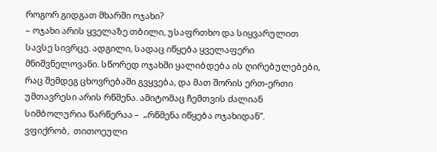როგორ გიდგათ მხარში ოჯახი?
– ოჯახი არის ყველაზე თბილი, უსაფრთხო და სიყვარულით სავსე სივრცე. ადგილი, სადაც იწყება ყველაფერი მნიშვნელოვანი. სწორედ ოჯახში ყალიბდება ის ღირებულებები, რაც შემდეგ ცხოვრებაში გვყვება, და მათ შორის ერთ-ერთი უმთავრესი არის რწმენა. ამიტომაც ჩემთვის ძალიან სიმბოლურია წარწერაა –  „რწმენა იწყება ოჯახიდან“.
ვფიქრობ,  თითოეული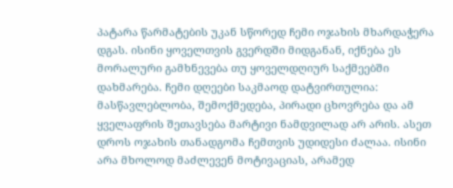პატარა წარმატების უკან სწორედ ჩემი ოჯახის მხარდაჭერა დგას. ისინი ყოველთვის გვერდში მიდგანან, იქნება ეს მორალური გამხნევება თუ ყოველდღიურ საქმეებში დახმარება. ჩემი დღეები საკმაოდ დატვირთულია: მასწავლებლობა, შემოქმედება, პირადი ცხოვრება და ამ ყველაფრის შეთავსება მარტივი ნამდვილად არ არის. ასეთ დროს ოჯახის თანადგომა ჩემთვის უდიდესი ძალაა. ისინი არა მხოლოდ მაძლევენ მოტივაციას, არამედ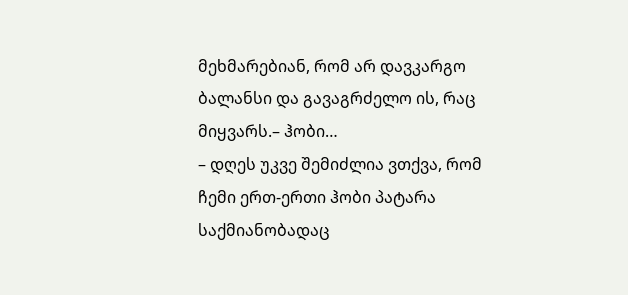მეხმარებიან, რომ არ დავკარგო ბალანსი და გავაგრძელო ის, რაც მიყვარს.– ჰობი…
– დღეს უკვე შემიძლია ვთქვა, რომ ჩემი ერთ-ერთი ჰობი პატარა საქმიანობადაც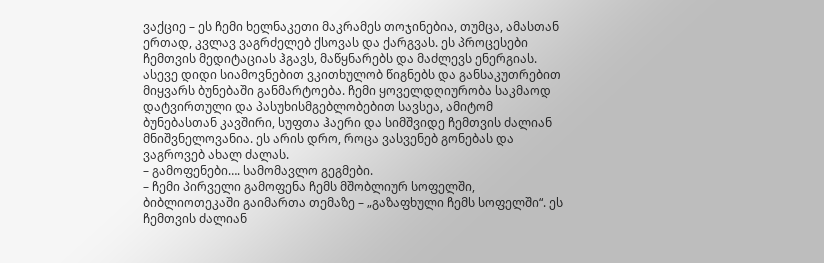ვაქციე – ეს ჩემი ხელნაკეთი მაკრამეს თოჯინებია, თუმცა, ამასთან ერთად, კვლავ ვაგრძელებ ქსოვას და ქარგვას. ეს პროცესები ჩემთვის მედიტაციას ჰგავს, მაწყნარებს და მაძლევს ენერგიას. ასევე დიდი სიამოვნებით ვკითხულობ წიგნებს და განსაკუთრებით მიყვარს ბუნებაში განმარტოება. ჩემი ყოველდღიურობა საკმაოდ დატვირთული და პასუხისმგებლობებით სავსეა, ამიტომ ბუნებასთან კავშირი, სუფთა ჰაერი და სიმშვიდე ჩემთვის ძალიან მნიშვნელოვანია. ეს არის დრო, როცა ვასვენებ გონებას და ვაგროვებ ახალ ძალას.
– გამოფენები…. სამომავლო გეგმები.
– ჩემი პირველი გამოფენა ჩემს მშობლიურ სოფელში, ბიბლიოთეკაში გაიმართა თემაზე – „გაზაფხული ჩემს სოფელში“. ეს ჩემთვის ძალიან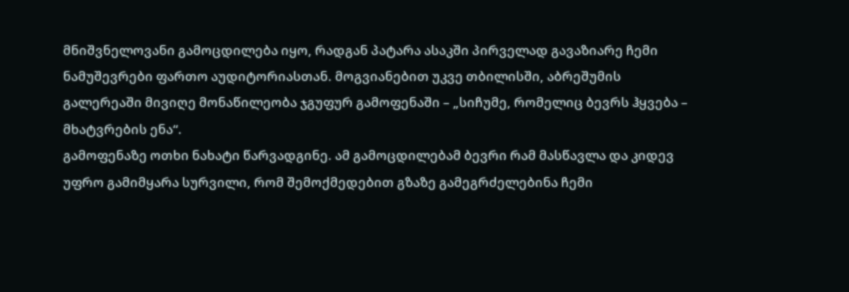მნიშვნელოვანი გამოცდილება იყო, რადგან პატარა ასაკში პირველად გავაზიარე ჩემი ნამუშევრები ფართო აუდიტორიასთან. მოგვიანებით უკვე თბილისში, აბრეშუმის გალერეაში მივიღე მონაწილეობა ჯგუფურ გამოფენაში – „სიჩუმე, რომელიც ბევრს ჰყვება – მხატვრების ენა“.
გამოფენაზე ოთხი ნახატი წარვადგინე. ამ გამოცდილებამ ბევრი რამ მასწავლა და კიდევ უფრო გამიმყარა სურვილი, რომ შემოქმედებით გზაზე გამეგრძელებინა ჩემი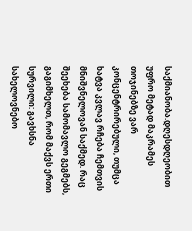საქმიანობა.დღესდღეობით უფრო მეტად მაკრამეს თოჯინებზე ვარ კონცენტრირებული, თუმცა ხატვა კვლავ რჩება ჩემთვის მნიშვნელოვან საქმედ. რაც შეეხება სამომავლო გეგმებს, გაგიმხელთ, რომ მაქვს ერთი სურვილი: გავხსნა სახელოვნებო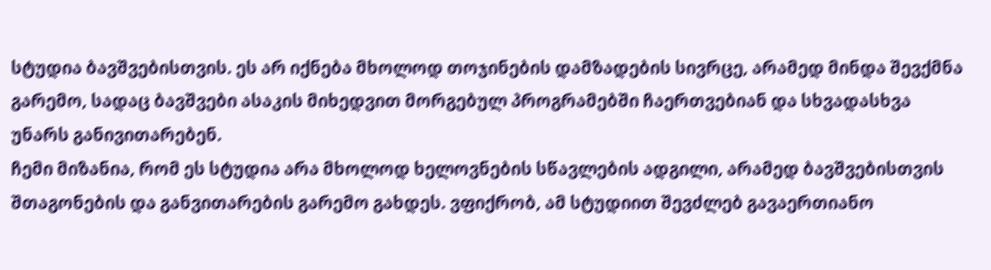სტუდია ბავშვებისთვის. ეს არ იქნება მხოლოდ თოჯინების დამზადების სივრცე, არამედ მინდა შევქმნა გარემო, სადაც ბავშვები ასაკის მიხედვით მორგებულ პროგრამებში ჩაერთვებიან და სხვადასხვა უნარს განივითარებენ.
ჩემი მიზანია, რომ ეს სტუდია არა მხოლოდ ხელოვნების სწავლების ადგილი, არამედ ბავშვებისთვის შთაგონების და განვითარების გარემო გახდეს. ვფიქრობ, ამ სტუდიით შევძლებ გავაერთიანო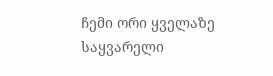ჩემი ორი ყველაზე საყვარელი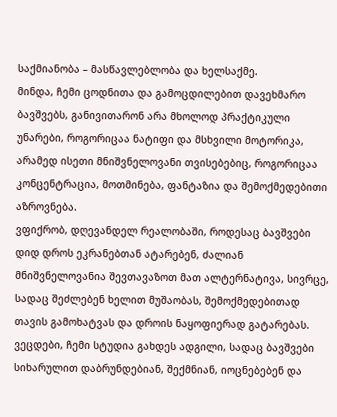საქმიანობა – მასწავლებლობა და ხელსაქმე.
მინდა, ჩემი ცოდნითა და გამოცდილებით დავეხმარო ბავშვებს, განივითარონ არა მხოლოდ პრაქტიკული უნარები, როგორიცაა ნატიფი და მსხვილი მოტორიკა, არამედ ისეთი მნიშვნელოვანი თვისებებიც, როგორიცაა კონცენტრაცია, მოთმინება, ფანტაზია და შემოქმედებითი აზროვნება.
ვფიქრობ, დღევანდელ რეალობაში, როდესაც ბავშვები დიდ დროს ეკრანებთან ატარებენ, ძალიან მნიშვნელოვანია შევთავაზოთ მათ ალტერნატივა, სივრცე, სადაც შეძლებენ ხელით მუშაობას, შემოქმედებითად თავის გამოხატვას და დროის ნაყოფიერად გატარებას. ვეცდები, ჩემი სტუდია გახდეს ადგილი, სადაც ბავშვები სიხარულით დაბრუნდებიან, შექმნიან, იოცნებებენ და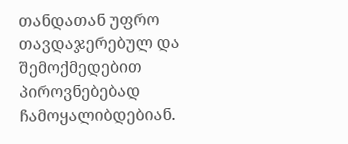თანდათან უფრო თავდაჯერებულ და შემოქმედებით პიროვნებებად ჩამოყალიბდებიან.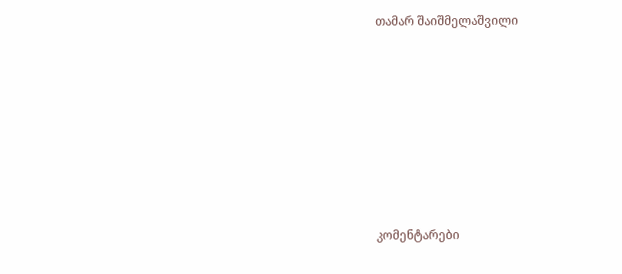თამარ შაიშმელაშვილი







კომენტარები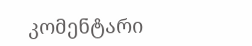კომენტარი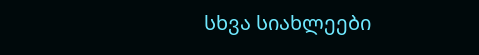სხვა სიახლეები